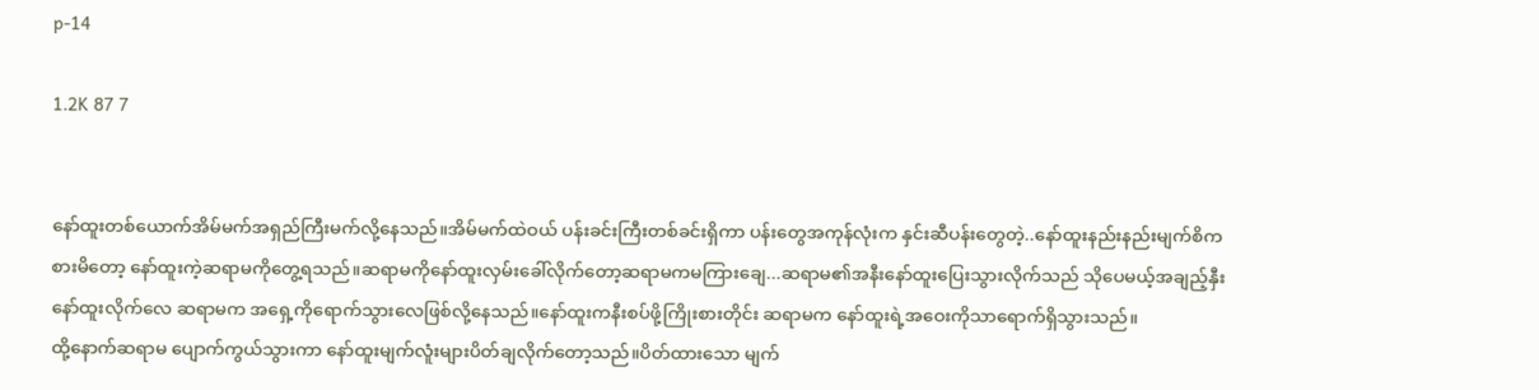p-14

1.2K 87 7


နော်ထူးတစ်ယောက်အိမ်မက်အရှည်ကြီးမက်လို့နေသည်။အိမ်မက်ထဲဝယ် ပန်းခင်းကြီးတစ်ခင်းရှိကာ ပန်းတွေအကုန်လုံးက နှင်းဆီပန်းတွေတဲ့..နော်ထူးနည်းနည်းမျက်စိကစားမိတော့ နော်ထူးကဲ့ဆရာမကိုတွေ့ရသည်။ဆရာမကိုနော်ထူးလှမ်းခေါ်လိုက်တော့ဆရာမကမကြားချေ...ဆရာမ၏အနီးနော်ထူးပြေးသွားလိုက်သည် သိုပေမယ့်အချည့်နှီး နော်ထူးလိုက်လေ ဆရာမက အရှေ့ကိုရောက်သွားလေဖြစ်လို့နေသည်။နော်ထူးကနီးစပ်ဖို့ကြိုးစားတိုင်း ဆရာမက နော်ထူးရဲ့အဝေးကိုသာရောက်ရှိသွားသည်။
ထို့နောက်ဆရာမ ပျောက်ကွယ်သွားကာ နော်ထူးမျက်လူံးများပိတ်ချလိုက်တော့သည်။ပိတ်ထားသော မျက်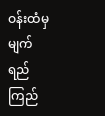ဝန်းထံမှ မျက်ရည်ကြည်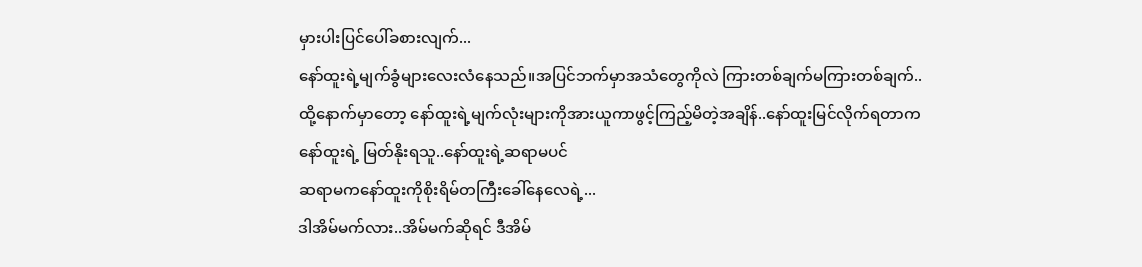မှားပါးပြင်ပေါ်ခစားလျက်...
နော်ထူးရဲ့မျက်ခွံများလေးလံနေသည်။အပြင်ဘက်မှာအသံတွေကိုလဲ ကြားတစ်ချက်မကြားတစ်ချက်..
ထို့နောက်မှာတော့ နော်ထူးရဲ့မျက်လုံးများကိုအားယူကာဖွင့်ကြည့်မိတဲ့အချိန်..နော်ထူးမြင်လိုက်ရတာက
နော်ထူးရဲ့ မြတ်နိုးရသူ..နော်ထူးရဲ့ဆရာမပင်
ဆရာမကနော်ထူးကိုစိုးရိမ်တကြီးခေါ်နေလေရဲ့...
ဒါအိမ်မက်လား..အိမ်မက်ဆိုရင် ဒီအိမ်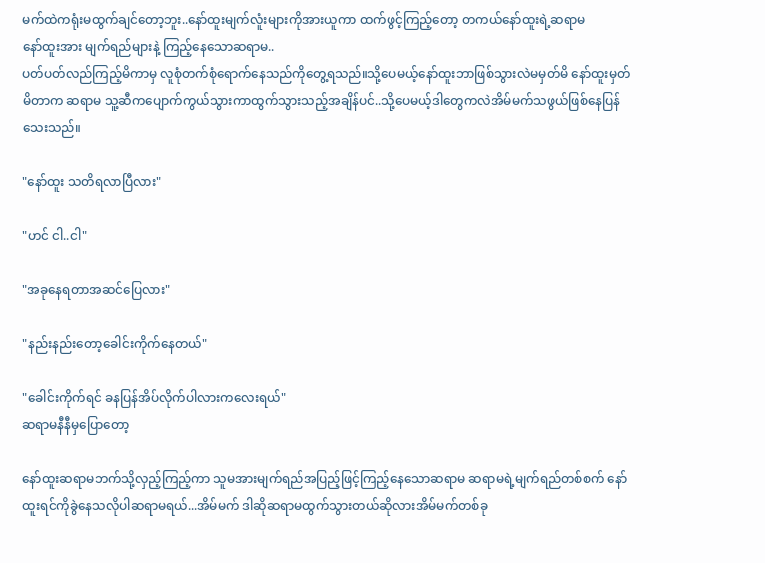မက်ထဲကရုံးမထွက်ချင်တော့ဘူး..နော်ထူးမျက်လူံးများကိုအားယူကာ ထက်ဖွင့်ကြည့်တော့ တကယ်နော်ထူးရဲ့ဆရာမ
နော်ထူးအား မျက်ရည်များနဲ့ ကြည့်နေသောဆရာမ..
ပတ်ပတ်လည်ကြည့်မိကာမှ လူစုံတက်စုံရောက်နေသည်ကိုတွေ့ရသည်။သို့ပေမယ့်နော်ထူးဘာဖြစ်သွားလဲမမှတ်မိ နော်ထူးမှတ်မိတာက ဆရာမ သူ့ဆီကပျောက်ကွယ်သွားကာထွက်သွားသည့်အချိန်ပင်..သို့ပေမယ့်ဒါတွေကလဲအိမ်မက်သဖွယ်ဖြစ်နေပြန်သေးသည်။

"နော်ထူး သတိရလာပြီလား"

"ဟင် ငါ..ငါ"

"အခုနေရတာအဆင်ပြေလား"

"နည်းနည်းတော့ခေါင်းကိုက်နေတယ်"

"ခေါင်းကိုက်ရင် ခနပြန်အိပ်လိုက်ပါလားကလေးရယ်"
ဆရာမနီနီမှပြောတော့

နော်ထူးဆရာမဘက်သို့လှည့်ကြည့်ကာ သူမအားမျက်ရည်အပြည့်ဖြင့်ကြည့်နေသောဆရာမ ဆရာမရဲ့မျက်ရည်တစ်စက် နော်ထူးရင်ကိုခွဲနေသလိုပါဆရာမရယ်...အိမ်မက် ဒါဆိုဆရာမထွက်သွားတယ်ဆိုလားအိမ်မက်တစ်ခု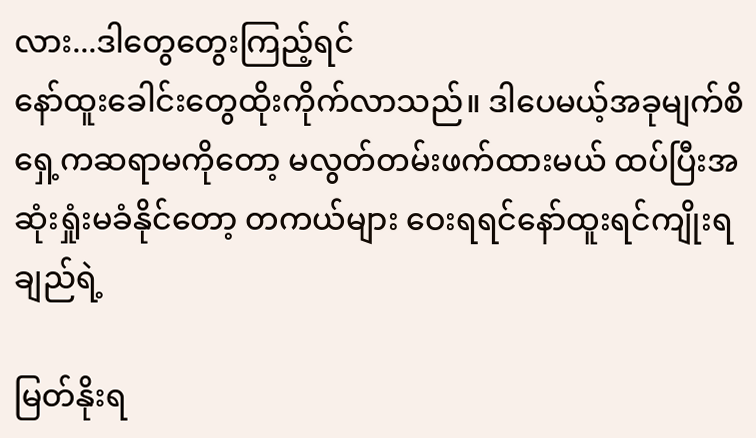လား...ဒါတွေတွေးကြည့်ရင်
နော်ထူးခေါင်းတွေထိုးကိုက်လာသည်။ ဒါပေမယ့်အခုမျက်စိရှေ့ကဆရာမကိုတော့ မလွတ်တမ်းဖက်ထားမယ် ထပ်ပြီးအဆုံးရှုံးမခံနိုင်တော့ တကယ်များ ဝေးရရင်နော်ထူးရင်ကျိုးရချည်ရဲ့

မြတ်နိုးရ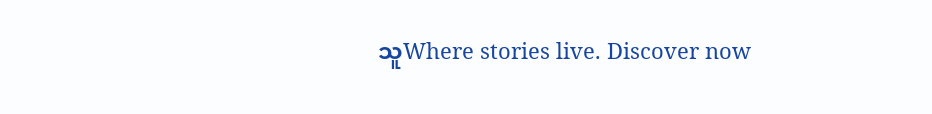သူWhere stories live. Discover now